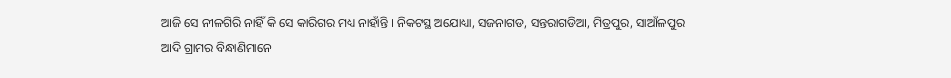ଆଜି ସେ ନୀଳଗିରି ନାହିଁ କି ସେ କାରିଗର ମଧ୍ୟ ନାହାଁନ୍ତି । ନିକଟସ୍ଥ ଅଯୋଧ୍ୟା, ସଜନାଗଡ, ସନ୍ତରାଗଡିଆ, ମିତ୍ରପୁର, ସାଆଁଳପୁର ଆଦି ଗ୍ରାମର ବିନ୍ଧାଣିମାନେ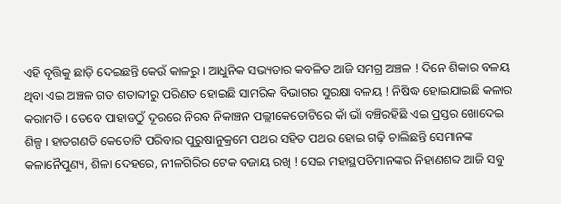ଏହି ବୃତ୍ତିକୁ ଛାଡ଼ି ଦେଇଛନ୍ତି କେଉଁ କାଳରୁ । ଆଧୁନିକ ସଭ୍ୟତାର କବଳିତ ଆଜି ସମଗ୍ର ଅଞ୍ଚଳ ! ଦିନେ ଶିକାର ବଳୟ ଥିବା ଏଇ ଅଞ୍ଚଳ ଗତ ଶତାବ୍ଦୀରୁ ପରିଣତ ହୋଇଛି ସାମରିକ ବିଭାଗର ସୁରକ୍ଷା ବଳୟ ! ନିଷିଦ୍ଧ ହୋଇଯାଇଛି କଳାର କରାମତି । ତେବେ ପାହାଡଠୁଁ ଦୂରରେ ନିରବ ନିକାଞ୍ଚନ ପଲ୍ଲୀକେତୋଟିରେ କାଁ ଭାଁ ବଞ୍ଚିରହିଛି ଏଇ ପ୍ରସ୍ତର ଖୋଦେଇ ଶିଳ୍ପ । ହାତଗଣତି କେତୋଟି ପରିବାର ପୁରୁଷାନୁକ୍ରମେ ପଥର ସହିତ ପଥର ହୋଇ ଗଢ଼ି ଚାଲିଛନ୍ତି ସେମାନଙ୍କ କଳାନୈପୁଣ୍ୟ, ଶିଳା ଦେହରେ, ନୀଳଗିରିର ଟେକ ବଜାୟ ରଖି ! ସେଇ ମହାସ୍ଥପତିମାନଙ୍କର ନିହାଣଶବ୍ଦ ଆଜି ସବୁ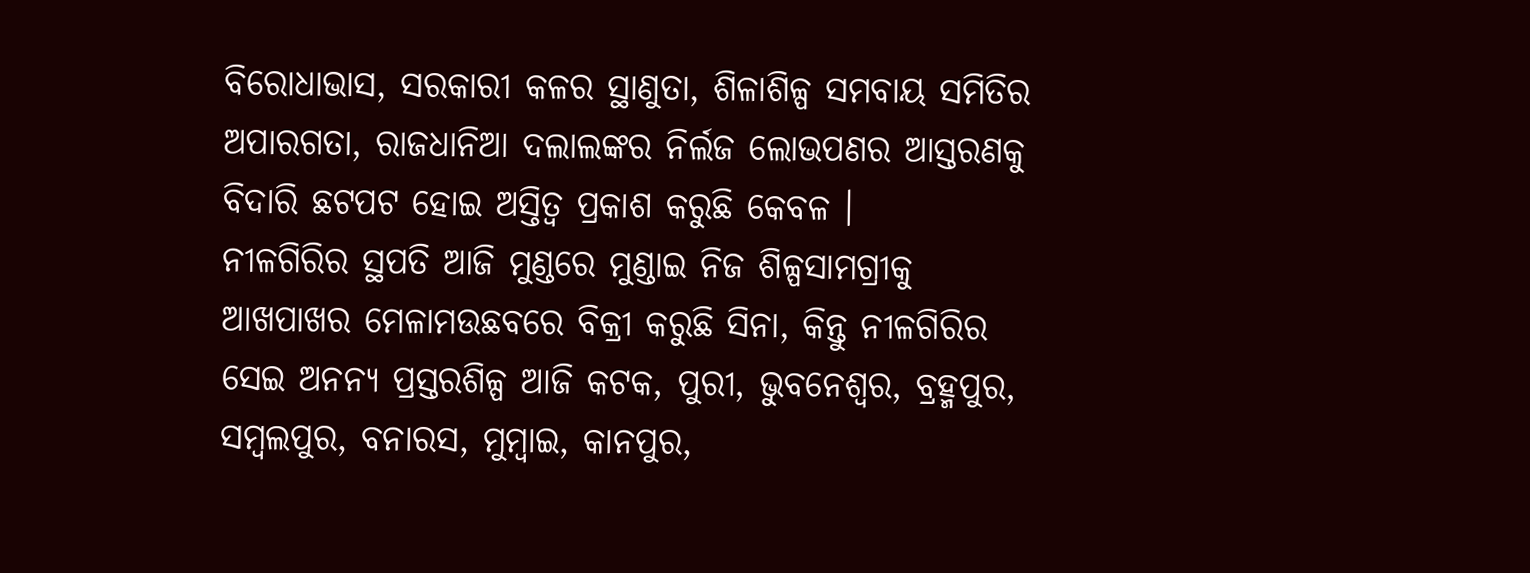ବିରୋଧାଭାସ, ସରକାରୀ କଳର ସ୍ଥାଣୁତା, ଶିଳାଶିଳ୍ପ ସମବାୟ ସମିତିର ଅପାରଗତା, ରାଜଧାନିଆ ଦଲାଲଙ୍କର ନିର୍ଲଜ ଲୋଭପଣର ଆସ୍ତରଣକୁ ବିଦାରି ଛଟପଟ ହୋଇ ଅସ୍ତିତ୍ବ ପ୍ରକାଶ କରୁଛି କେବଳ ।
ନୀଳଗିରିର ସ୍ଥପତି ଆଜି ମୁଣ୍ଡରେ ମୁଣ୍ଡାଇ ନିଜ ଶିଳ୍ପସାମଗ୍ରୀକୁ ଆଖପାଖର ମେଳାମଉଛବରେ ବିକ୍ରୀ କରୁଛି ସିନା, କିନ୍ତୁ ନୀଳଗିରିର ସେଇ ଅନନ୍ୟ ପ୍ରସ୍ତରଶିଳ୍ପ ଆଜି କଟକ, ପୁରୀ, ଭୁବନେଶ୍ୱର, ବ୍ରହ୍ମପୁର, ସମ୍ବଲପୁର, ବନାରସ, ମୁମ୍ବାଇ, କାନପୁର,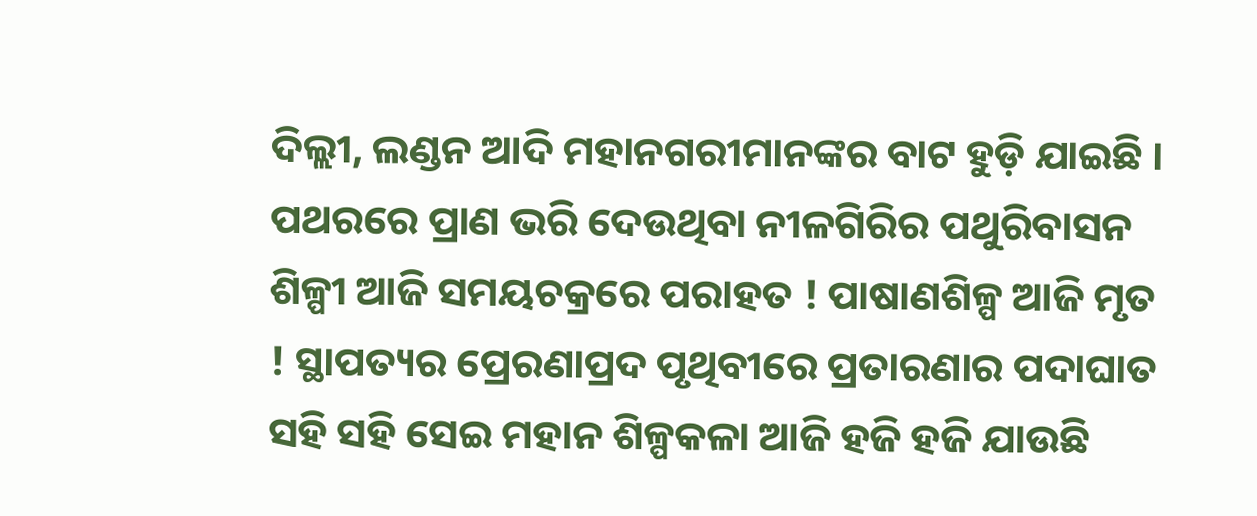ଦିଲ୍ଲୀ, ଲଣ୍ଡନ ଆଦି ମହାନଗରୀମାନଙ୍କର ବାଟ ହୁଡ଼ି ଯାଇଛି ।
ପଥରରେ ପ୍ରାଣ ଭରି ଦେଉଥିବା ନୀଳଗିରିର ପଥୁରିବାସନ ଶିଳ୍ପୀ ଆଜି ସମୟଚକ୍ରରେ ପରାହତ ! ପାଷାଣଶିଳ୍ପ ଆଜି ମୃତ ! ସ୍ଥାପତ୍ୟର ପ୍ରେରଣାପ୍ରଦ ପୃଥିବୀରେ ପ୍ରତାରଣାର ପଦାଘାତ ସହି ସହି ସେଇ ମହାନ ଶିଳ୍ପକଳା ଆଜି ହଜି ହଜି ଯାଉଛି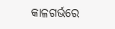କାଳଗର୍ଭରେ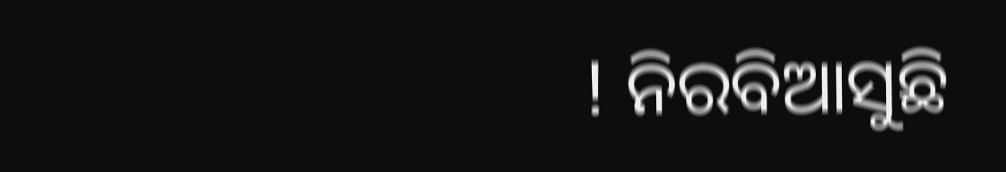! ନିରବିଆସୁଛି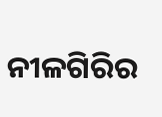ନୀଳଗିରିର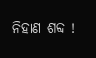ନିହାଣ ଶବ୍ଦ !